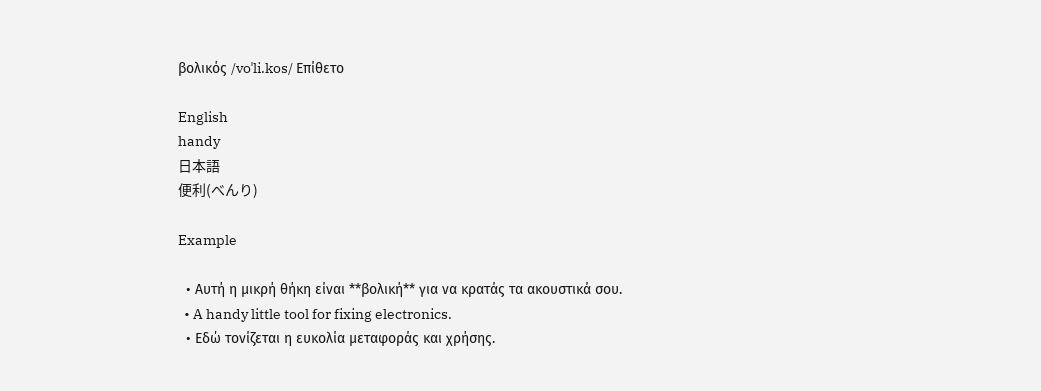βολικός /voˈli.kos/ Επίθετο

English
handy
日本語
便利(べんり)

Example

  • Αυτή η μικρή θήκη είναι **βολική** για να κρατάς τα ακουστικά σου.
  • A handy little tool for fixing electronics.
  • Εδώ τονίζεται η ευκολία μεταφοράς και χρήσης.